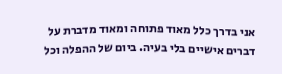אני בדרך כלל מאוד פתוחה ומאוד מדברת על דברים אישיים בלי בעיה. ביום של ההפלה וכל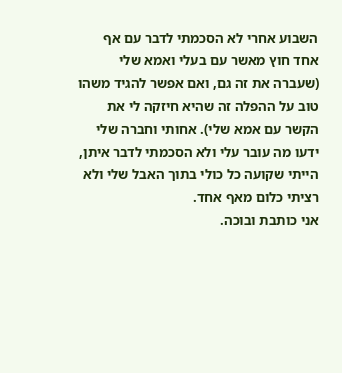השבוע אחרי לא הסכמתי לדבר עם אף אחד חוץ מאשר עם בעלי ואמא שלי (שעברה את זה גם, ואם אפשר להגיד משהו טוב על ההפלה זה שהיא חיזקה לי את הקשר עם אמא שלי). אחותי וחברה שלי ידעו מה עובר עלי ולא הסכמתי לדבר איתן, הייתי שקועה כל כולי בתוך האבל שלי ולא רציתי כלום מאף אחד.
אני כותבת ובוכה.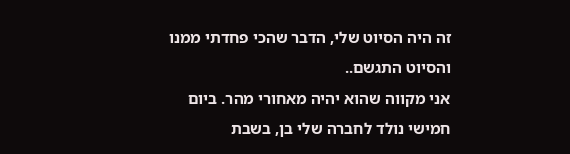זה היה הסיוט שלי, הדבר שהכי פחדתי ממנו והסיוט התגשם..
אני מקווה שהוא יהיה מאחורי מהר. ביום חמישי נולד לחברה שלי בן, בשבת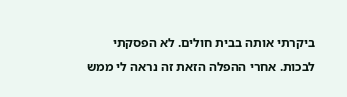ביקרתי אותה בבית חולים. לא הפסקתי לבכות. אחרי ההפלה הזאת זה נראה לי ממש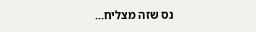נס שזה מצליח...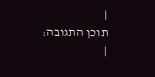|
תוכן התגובה:
|